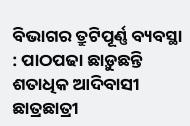ବିଭାଗର ତ୍ରୁଟିପୂର୍ଣ୍ଣ ବ୍ୟବସ୍ଥା : ପାଠପଢା ଛାଡ଼ୁଛନ୍ତି ଶତାଧିକ ଆଦିବାସୀ ଛାତ୍ରଛାତ୍ରୀ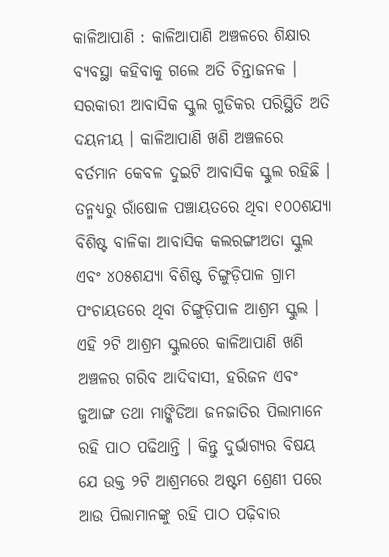କାଳିଆପାଣି : କାଳିଆପାଣି ଅଞ୍ଚଳରେ ଶିକ୍ଷାର ବ୍ୟବସ୍ଥା କହିବାକୁ ଗଲେ ଅତି ଚିନ୍ତାଜନକ । ସରକାରୀ ଆବାସିକ ସ୍କୁଲ ଗୁଡିକର ପରିସ୍ଥିତି ଅତି ଦୟନୀୟ । କାଳିଆପାଣି ଖଣି ଅଞ୍ଚଳରେ ବର୍ତମାନ କେବଳ ଦୁଇଟି ଆବାସିକ ସ୍କୁଲ ରହିଛି । ତନ୍ମଧ୍ୟରୁ ରାଁଷୋଳ ପଞ୍ଚାୟତରେ ଥିବା ୧୦୦ଶଯ୍ୟା ବିଶିଷ୍ଟ ବାଳିକା ଆବାସିକ କଲରଙ୍ଗୀଅତା ସ୍କୁଲ ଏବଂ ୪୦୫ଶଯ୍ୟା ବିଶିଷ୍ଟ ଚିଙ୍ଗୁଡ଼ିପାଳ ଗ୍ରାମ ପଂଚାୟତରେ ଥିବା ଚିଙ୍ଗୁଡ଼ିପାଳ ଆଶ୍ରମ ସ୍କୁଲ । ଏହି ୨ଟି ଆଶ୍ରମ ସ୍କୁଲରେ କାଳିଆପାଣି ଖଣି ଅଞ୍ଚଳର ଗରିବ ଆଦିବାସୀ, ହରିଜନ ଏବଂ ଜୁଆଙ୍ଗ ତଥା ମାଙ୍କିଡିଆ ଜନଜାତିର ପିଲାମାନେ ରହି ପାଠ ପଢିଥାନ୍ତି । କିନ୍ତୁ ଦୁର୍ଭାଗ୍ୟର ବିଷୟ ଯେ ଉକ୍ତ ୨ଟି ଆଶ୍ରମରେ ଅଷ୍ଟମ ଶ୍ରେଣୀ ପରେ ଆଉ ପିଲାମାନଙ୍କୁ ରହି ପାଠ ପଢ଼ିବାର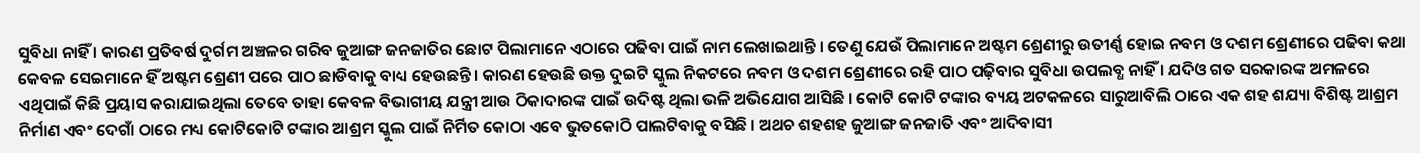ସୁବିଧା ନାହିଁ । କାରଣ ପ୍ରତିବର୍ଷ ଦୁର୍ଗମ ଅଞ୍ଚଳର ଗରିବ ଜୁଆଙ୍ଗ ଜନଜାତିର ଛୋଟ ପିଲାମାନେ ଏଠାରେ ପଢିବା ପାଇଁ ନାମ ଲେଖାଇଥାନ୍ତି । ତେଣୁ ଯେଉଁ ପିଲାମାନେ ଅଷ୍ଟମ ଶ୍ରେଣୀରୁ ଉତୀର୍ଣ୍ଣ ହୋଇ ନବମ ଓ ଦଶମ ଶ୍ରେଣୀରେ ପଢିବା କଥା କେବଳ ସେଇମାନେ ହିଁ ଅଷ୍ଟମ ଶ୍ରେଣୀ ପରେ ପାଠ ଛାଡିବାକୁ ବାଧ୍ୟ ହେଉଛନ୍ତି । କାରଣ ହେଉଛି ଉକ୍ତ ଦୁଇଟି ସ୍କୁଲ ନିକଟରେ ନବମ ଓ ଦଶମ ଶ୍ରେଣୀରେ ରହି ପାଠ ପଢ଼ିବାର ସୁବିଧା ଉପଲବ୍ଧ ନାହିଁ । ଯଦିଓ ଗତ ସରକାରଙ୍କ ଅମଳରେ ଏଥିପାଇଁ କିଛି ପ୍ରୟାସ କରାଯାଇଥିଲା ତେବେ ତାହା କେବଳ ବିଭାଗୀୟ ଯନ୍ତ୍ରୀ ଆଉ ଠିକାଦାରଙ୍କ ପାଇଁ ଉଦିଷ୍ଟ ଥିଲା ଭଳି ଅଭିଯୋଗ ଆସିଛି । କୋଟି କୋଟି ଟଙ୍କାର ବ୍ୟୟ ଅଟକଳରେ ସାରୁଆବିଲି ଠାରେ ଏକ ଶହ ଶଯ୍ୟା ବିଶିଷ୍ଟ ଆଶ୍ରମ ନିର୍ମାଣ ଏବଂ ଦେଗାଁ ଠାରେ ମଧ୍ୟ କୋଟିକୋଟି ଟଙ୍କାର ଆଶ୍ରମ ସ୍କୁଲ ପାଇଁ ନିର୍ମିତ କୋଠା ଏବେ ଭୁତକୋଠି ପାଲଟିବାକୁ ବସିଛି । ଅଥଚ ଶହଶହ ଜୁଆଙ୍ଗ ଜନଜାତି ଏବଂ ଆଦିବାସୀ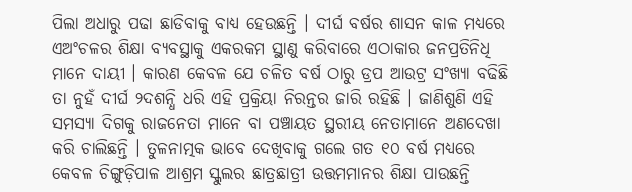ପିଲା ଅଧାରୁ ପଢା ଛାଡିବାକୁ ବାଧ୍ୟ ହେଉଛନ୍ତି । ଦୀର୍ଘ ବର୍ଷର ଶାସନ କାଳ ମଧ୍ୟରେ ଏଅଂଚଳର ଶିକ୍ଷା ବ୍ୟବସ୍ଥାକୁ ଏକରକମ ସ୍ଥାଣୁ କରିବାରେ ଏଠାକାର ଜନପ୍ରତିନିଧି ମାନେ ଦାୟୀ । କାରଣ କେବଳ ଯେ ଚଳିତ ବର୍ଷ ଠାରୁ ଡ୍ରପ ଆଉଟ୍ର ସଂଖ୍ୟା ବଢିଛି ତା ନୁହଁ ଦୀର୍ଘ ୨ଦଶନ୍ଧି ଧରି ଏହି ପ୍ରକ୍ରିୟା ନିରନ୍ତର ଜାରି ରହିଛି । ଜାଣିଶୁଣି ଏହି ସମସ୍ୟା ଦିଗକୁ ରାଜନେତା ମାନେ ବା ପଞ୍ଚାୟତ ସ୍ଥରୀୟ ନେତାମାନେ ଅଣଦେଖା କରି ଚାଲିଛନ୍ତି । ତୁଳନାତ୍ମକ ଭାବେ ଦେଖିବାକୁ ଗଲେ ଗତ ୧୦ ବର୍ଷ ମଧ୍ୟରେ କେବଳ ଚିଙ୍ଗୁଡ଼ିପାଳ ଆଶ୍ରମ ସ୍କୁଲର ଛାତ୍ରଛାତ୍ରୀ ଉତ୍ତମମାନର ଶିକ୍ଷା ପାଉଛନ୍ତି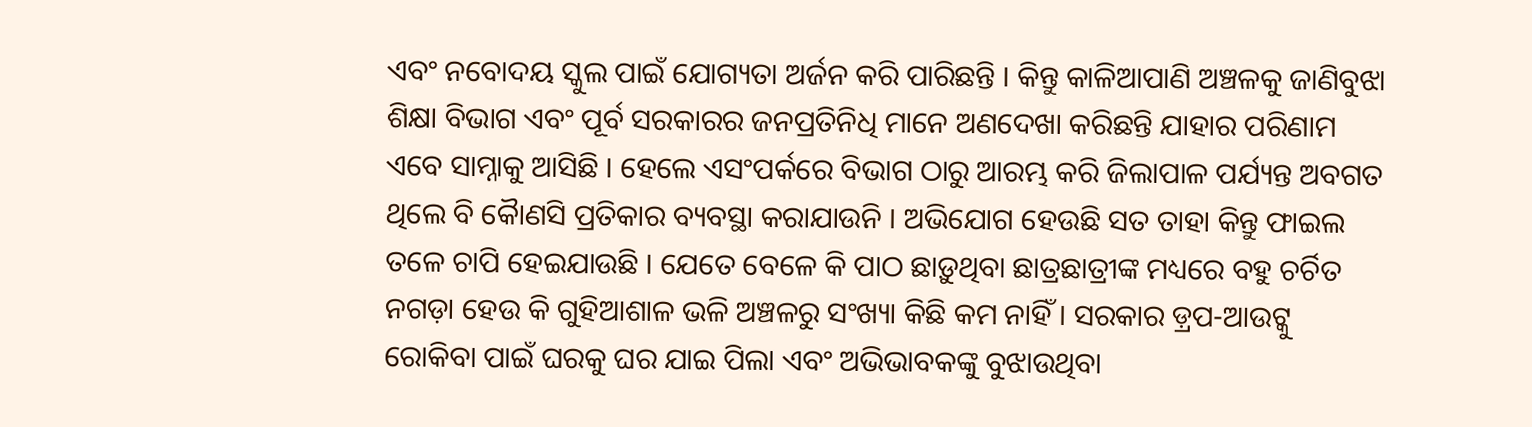ଏବଂ ନବୋଦୟ ସ୍କୁଲ ପାଇଁ ଯୋଗ୍ୟତା ଅର୍ଜନ କରି ପାରିଛନ୍ତି । କିନ୍ତୁ କାଳିଆପାଣି ଅଞ୍ଚଳକୁ ଜାଣିବୁଝା ଶିକ୍ଷା ବିଭାଗ ଏବଂ ପୂର୍ବ ସରକାରର ଜନପ୍ରତିନିଧି ମାନେ ଅଣଦେଖା କରିଛନ୍ତି ଯାହାର ପରିଣାମ ଏବେ ସାମ୍ନାକୁ ଆସିଛି । ହେଲେ ଏସଂପର୍କରେ ବିଭାଗ ଠାରୁ ଆରମ୍ଭ କରି ଜିଲାପାଳ ପର୍ଯ୍ୟନ୍ତ ଅବଗତ ଥିଲେ ବି କୈାଣସି ପ୍ରତିକାର ବ୍ୟବସ୍ଥା କରାଯାଉନି । ଅଭିଯୋଗ ହେଉଛି ସତ ତାହା କିନ୍ତୁ ଫାଇଲ ତଳେ ଚାପି ହେଇଯାଉଛି । ଯେତେ ବେଳେ କି ପାଠ ଛାଡ଼ୁଥିବା ଛାତ୍ରଛାତ୍ରୀଙ୍କ ମଧ୍ୟରେ ବହୁ ଚର୍ଚିତ ନଗଡ଼ା ହେଉ କି ଗୁହିଆଶାଳ ଭଳି ଅଞ୍ଚଳରୁ ସଂଖ୍ୟା କିଛି କମ ନାହିଁ । ସରକାର ଡ଼୍ରପ-ଆଉଟ୍କୁ ରୋକିବା ପାଇଁ ଘରକୁ ଘର ଯାଇ ପିଲା ଏବଂ ଅଭିଭାବକଙ୍କୁ ବୁଝାଉଥିବା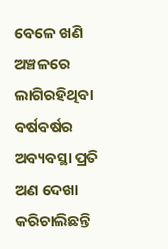ବେଳେ ଖଣି ଅଞ୍ଚଳରେ ଲାଗିରହିଥିବା ବର୍ଷବର୍ଷର ଅବ୍ୟବସ୍ଥା ପ୍ରତି ଅଣ ଦେଖା କରିଚାଲିଛନ୍ତି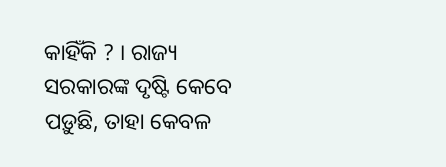କାହିଁକି ? । ରାଜ୍ୟ ସରକାରଙ୍କ ଦୃଷ୍ଟି କେବେ ପଡ଼ୁଛି, ତାହା କେବଳ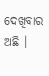ଦେଖିବାର ଅଛି ।